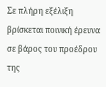Σε πλήρη εξέλιξη βρίσκεται ποινική έρευνα σε βάρος του προέδρου της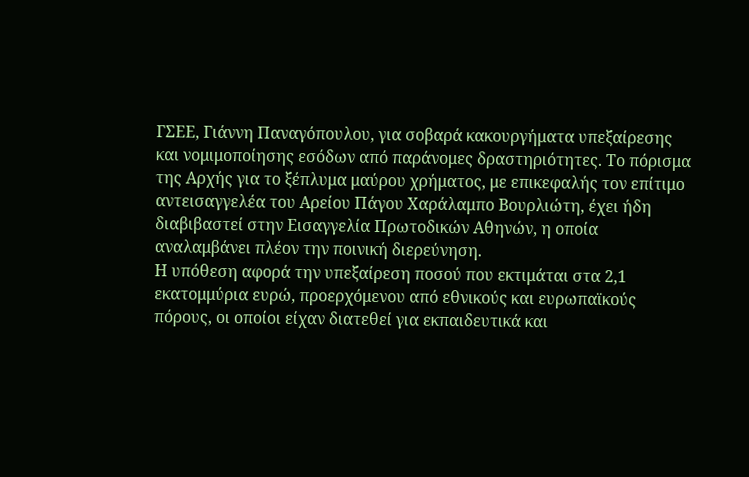ΓΣΕΕ, Γιάννη Παναγόπουλου, για σοβαρά κακουργήματα υπεξαίρεσης και νομιμοποίησης εσόδων από παράνομες δραστηριότητες. Το πόρισμα της Αρχής για το ξέπλυμα μαύρου χρήματος, με επικεφαλής τον επίτιμο αντεισαγγελέα του Αρείου Πάγου Χαράλαμπο Βουρλιώτη, έχει ήδη διαβιβαστεί στην Εισαγγελία Πρωτοδικών Αθηνών, η οποία αναλαμβάνει πλέον την ποινική διερεύνηση.
Η υπόθεση αφορά την υπεξαίρεση ποσού που εκτιμάται στα 2,1 εκατομμύρια ευρώ, προερχόμενου από εθνικούς και ευρωπαϊκούς πόρους, οι οποίοι είχαν διατεθεί για εκπαιδευτικά και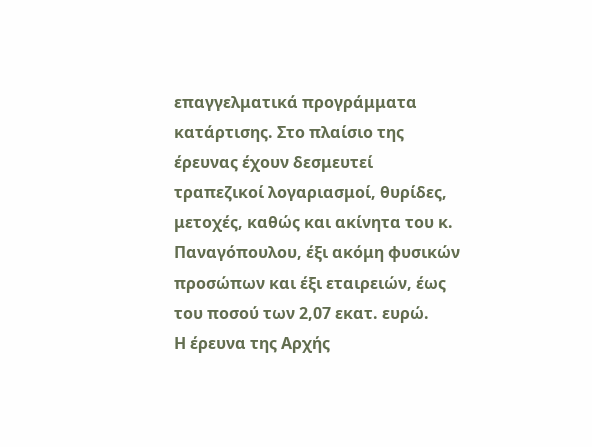επαγγελματικά προγράμματα κατάρτισης. Στο πλαίσιο της έρευνας έχουν δεσμευτεί τραπεζικοί λογαριασμοί, θυρίδες, μετοχές, καθώς και ακίνητα του κ. Παναγόπουλου, έξι ακόμη φυσικών προσώπων και έξι εταιρειών, έως του ποσού των 2,07 εκατ. ευρώ.
Η έρευνα της Αρχής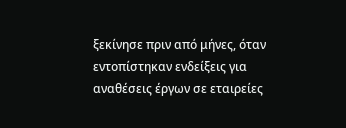ξεκίνησε πριν από μήνες, όταν εντοπίστηκαν ενδείξεις για αναθέσεις έργων σε εταιρείες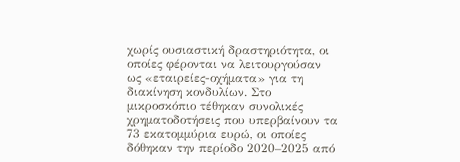χωρίς ουσιαστική δραστηριότητα, οι οποίες φέρονται να λειτουργούσαν ως «εταιρείες-οχήματα» για τη διακίνηση κονδυλίων. Στο μικροσκόπιο τέθηκαν συνολικές χρηματοδοτήσεις που υπερβαίνουν τα 73 εκατομμύρια ευρώ, οι οποίες δόθηκαν την περίοδο 2020–2025 από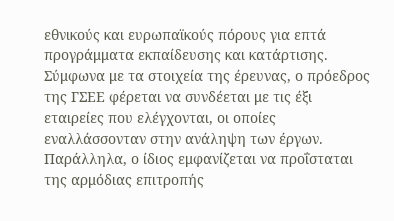εθνικούς και ευρωπαϊκούς πόρους για επτά προγράμματα εκπαίδευσης και κατάρτισης.
Σύμφωνα με τα στοιχεία της έρευνας, ο πρόεδρος της ΓΣΕΕ φέρεται να συνδέεται με τις έξι εταιρείες που ελέγχονται, οι οποίες εναλλάσσονταν στην ανάληψη των έργων. Παράλληλα, ο ίδιος εμφανίζεται να προΐσταται της αρμόδιας επιτροπής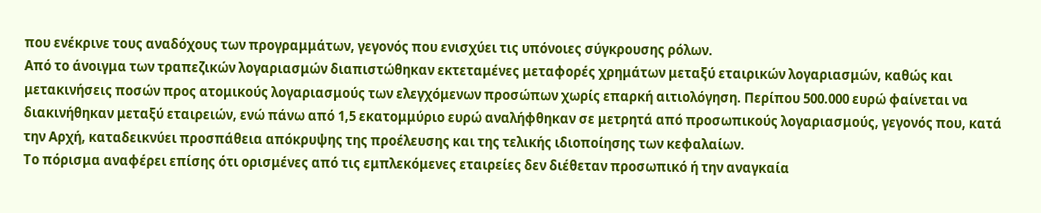που ενέκρινε τους αναδόχους των προγραμμάτων, γεγονός που ενισχύει τις υπόνοιες σύγκρουσης ρόλων.
Από το άνοιγμα των τραπεζικών λογαριασμών διαπιστώθηκαν εκτεταμένες μεταφορές χρημάτων μεταξύ εταιρικών λογαριασμών, καθώς και μετακινήσεις ποσών προς ατομικούς λογαριασμούς των ελεγχόμενων προσώπων χωρίς επαρκή αιτιολόγηση. Περίπου 500.000 ευρώ φαίνεται να διακινήθηκαν μεταξύ εταιρειών, ενώ πάνω από 1,5 εκατομμύριο ευρώ αναλήφθηκαν σε μετρητά από προσωπικούς λογαριασμούς, γεγονός που, κατά την Αρχή, καταδεικνύει προσπάθεια απόκρυψης της προέλευσης και της τελικής ιδιοποίησης των κεφαλαίων.
Το πόρισμα αναφέρει επίσης ότι ορισμένες από τις εμπλεκόμενες εταιρείες δεν διέθεταν προσωπικό ή την αναγκαία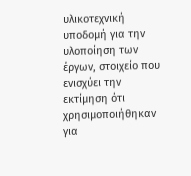υλικοτεχνική υποδομή για την υλοποίηση των έργων, στοιχείο που ενισχύει την εκτίμηση ότι χρησιμοποιήθηκαν για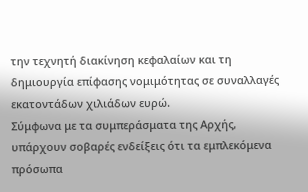την τεχνητή διακίνηση κεφαλαίων και τη δημιουργία επίφασης νομιμότητας σε συναλλαγές εκατοντάδων χιλιάδων ευρώ.
Σύμφωνα με τα συμπεράσματα της Αρχής, υπάρχουν σοβαρές ενδείξεις ότι τα εμπλεκόμενα πρόσωπα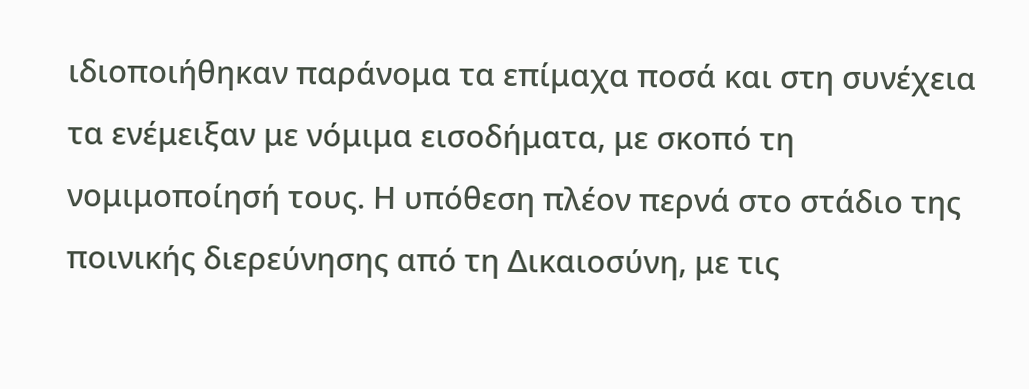ιδιοποιήθηκαν παράνομα τα επίμαχα ποσά και στη συνέχεια τα ενέμειξαν με νόμιμα εισοδήματα, με σκοπό τη νομιμοποίησή τους. Η υπόθεση πλέον περνά στο στάδιο της ποινικής διερεύνησης από τη Δικαιοσύνη, με τις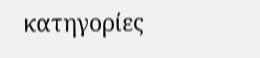κατηγορίες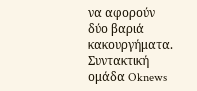να αφορούν δύο βαριά κακουργήματα.
Συντακτική ομάδα Oknews